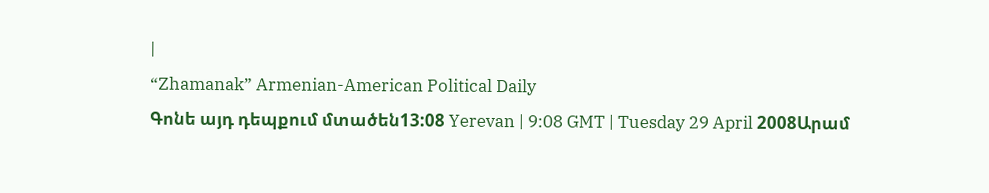|
“Zhamanak” Armenian-American Political Daily
Գոնե այդ դեպքում մտածեն13:08 Yerevan | 9:08 GMT | Tuesday 29 April 2008Արամ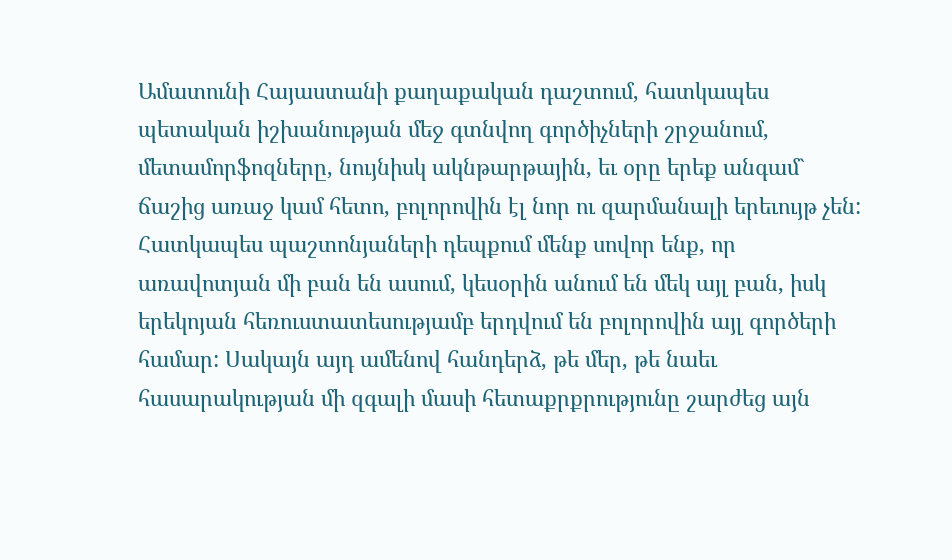Ամատունի Հայաստանի քաղաքական դաշտում, հատկապես պետական իշխանության մեջ գտնվող գործիչների շրջանում, մետամորֆոզները, նույնիսկ ակնթարթային, եւ օրը երեք անգամ` ճաշից առաջ կամ հետո, բոլորովին էլ նոր ու զարմանալի երեւույթ չեն: Հատկապես պաշտոնյաների դեպքում մենք սովոր ենք, որ առավոտյան մի բան են ասում, կեսօրին անում են մեկ այլ բան, իսկ երեկոյան հեռուստատեսությամբ երդվում են բոլորովին այլ գործերի համար: Սակայն այդ ամենով հանդերձ, թե մեր, թե նաեւ հասարակության մի զգալի մասի հետաքրքրությունը շարժեց այն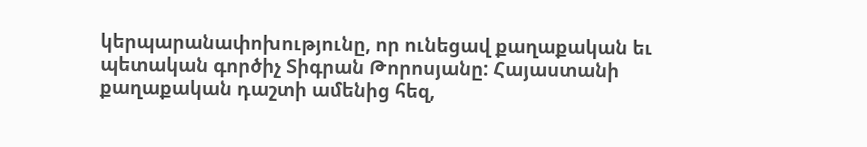կերպարանափոխությունը, որ ունեցավ քաղաքական եւ պետական գործիչ Տիգրան Թորոսյանը: Հայաստանի քաղաքական դաշտի ամենից հեզ,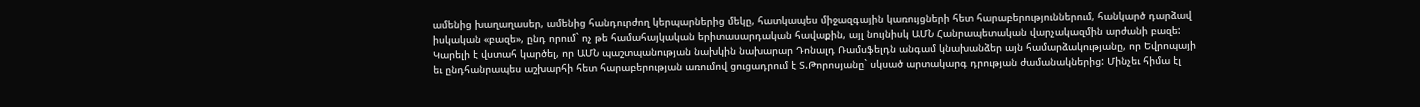ամենից խաղաղասեր, ամենից հանդուրժող կերպարներից մեկը, հատկապես միջազգային կառույցների հետ հարաբերություններում, հանկարծ դարձավ իսկական «բազե», ընդ որում` ոչ թե համահայկական երիտասարդական հավաքին, այլ նույնիսկ ԱՄՆ Հանրապետական վարչակազմին արժանի բազե: Կարելի է վստահ կարծել, որ ԱՄՆ պաշտպանության նախկին նախարար Դոնալդ Ռամսֆելդն անգամ կնախանձեր այն համարձակությանը, որ Եվրոպայի եւ ընդհանրապես աշխարհի հետ հարաբերության առումով ցուցադրում է Տ.Թորոսյանը` սկսած արտակարգ դրության ժամանակներից: Մինչեւ հիմա էլ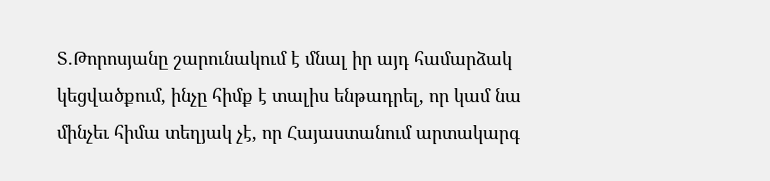Տ.Թորոսյանը շարունակում է մնալ իր այդ համարձակ կեցվածքում, ինչը հիմք է տալիս ենթադրել, որ կամ նա մինչեւ հիմա տեղյակ չէ, որ Հայաստանում արտակարգ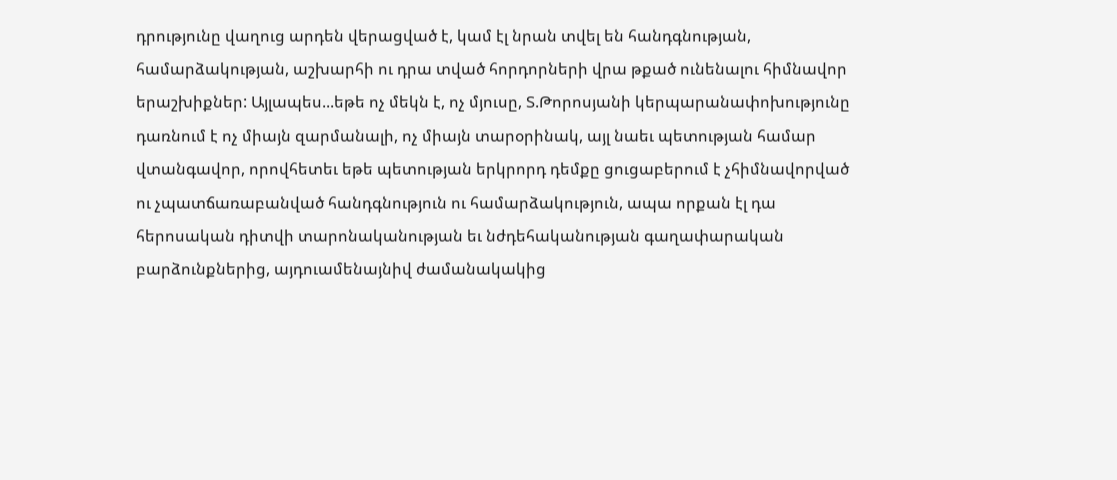դրությունը վաղուց արդեն վերացված է, կամ էլ նրան տվել են հանդգնության, համարձակության, աշխարհի ու դրա տված հորդորների վրա թքած ունենալու հիմնավոր երաշխիքներ: Այլապես...եթե ոչ մեկն է, ոչ մյուսը, Տ.Թորոսյանի կերպարանափոխությունը դառնում է ոչ միայն զարմանալի, ոչ միայն տարօրինակ, այլ նաեւ պետության համար վտանգավոր, որովհետեւ եթե պետության երկրորդ դեմքը ցուցաբերում է չհիմնավորված ու չպատճառաբանված հանդգնություն ու համարձակություն, ապա որքան էլ դա հերոսական դիտվի տարոնականության եւ նժդեհականության գաղափարական բարձունքներից, այդուամենայնիվ ժամանակակից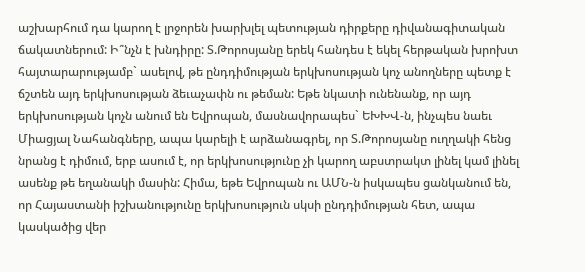աշխարհում դա կարող է լրջորեն խարխլել պետության դիրքերը դիվանագիտական ճակատներում: Ի՞նչն է խնդիրը: Տ.Թորոսյանը երեկ հանդես է եկել հերթական խրոխտ հայտարարությամբ` ասելով, թե ընդդիմության երկխոսության կոչ անողները պետք է ճշտեն այդ երկխոսության ձեւաչափն ու թեման: Եթե նկատի ունենանք, որ այդ երկխոսության կոչն անում են Եվրոպան, մասնավորապես` ԵԽԽՎ-ն, ինչպես նաեւ Միացյալ Նահանգները, ապա կարելի է արձանագրել, որ Տ.Թորոսյանը ուղղակի հենց նրանց է դիմում, երբ ասում է, որ երկխոսությունը չի կարող աբստրակտ լինել կամ լինել ասենք թե եղանակի մասին: Հիմա, եթե Եվրոպան ու ԱՄՆ-ն իսկապես ցանկանում են, որ Հայաստանի իշխանությունը երկխոսություն սկսի ընդդիմության հետ, ապա կասկածից վեր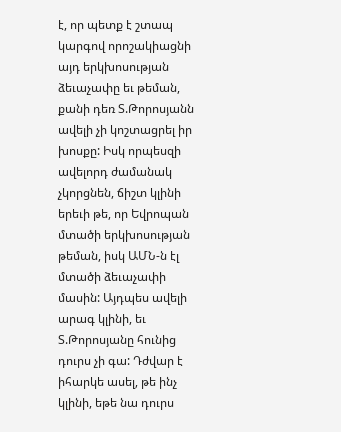է, որ պետք է շտապ կարգով որոշակիացնի այդ երկխոսության ձեւաչափը եւ թեման, քանի դեռ Տ.Թորոսյանն ավելի չի կոշտացրել իր խոսքը: Իսկ որպեսզի ավելորդ ժամանակ չկորցնեն, ճիշտ կլինի երեւի թե, որ Եվրոպան մտածի երկխոսության թեման, իսկ ԱՄՆ-ն էլ մտածի ձեւաչափի մասին: Այդպես ավելի արագ կլինի, եւ Տ.Թորոսյանը հունից դուրս չի գա: Դժվար է իհարկե ասել, թե ինչ կլինի, եթե նա դուրս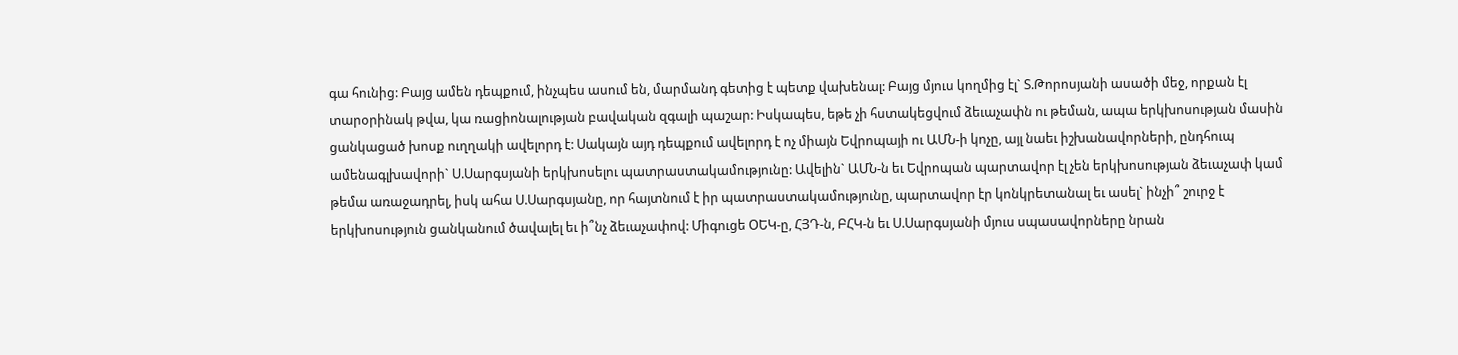գա հունից: Բայց ամեն դեպքում, ինչպես ասում են, մարմանդ գետից է պետք վախենալ: Բայց մյուս կողմից էլ` Տ.Թորոսյանի ասածի մեջ, որքան էլ տարօրինակ թվա, կա ռացիոնալության բավական զգալի պաշար: Իսկապես, եթե չի հստակեցվում ձեւաչափն ու թեման, ապա երկխոսության մասին ցանկացած խոսք ուղղակի ավելորդ է: Սակայն այդ դեպքում ավելորդ է ոչ միայն Եվրոպայի ու ԱՄՆ-ի կոչը, այլ նաեւ իշխանավորների, ընդհուպ ամենագլխավորի` Ս.Սարգսյանի երկխոսելու պատրաստակամությունը: Ավելին` ԱՄՆ-ն եւ Եվրոպան պարտավոր էլ չեն երկխոսության ձեւաչափ կամ թեմա առաջադրել, իսկ ահա Ս.Սարգսյանը, որ հայտնում է իր պատրաստակամությունը, պարտավոր էր կոնկրետանալ եւ ասել` ինչի՞ շուրջ է երկխոսություն ցանկանում ծավալել եւ ի՞նչ ձեւաչափով: Միգուցե ՕԵԿ-ը, ՀՅԴ-ն, ԲՀԿ-ն եւ Ս.Սարգսյանի մյուս սպասավորները նրան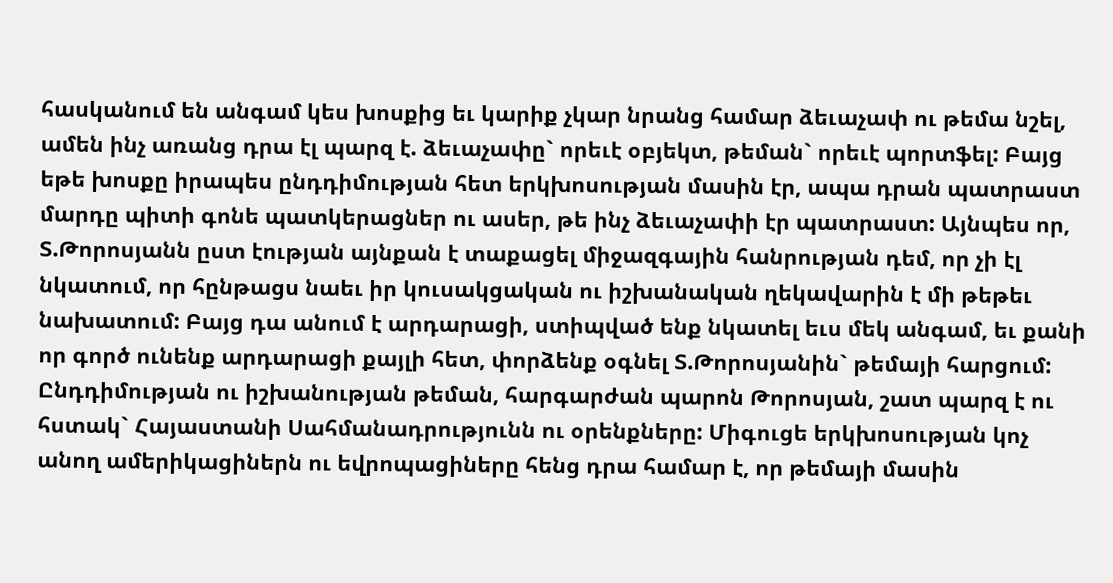հասկանում են անգամ կես խոսքից եւ կարիք չկար նրանց համար ձեւաչափ ու թեմա նշել, ամեն ինչ առանց դրա էլ պարզ է. ձեւաչափը` որեւէ օբյեկտ, թեման` որեւէ պորտֆել: Բայց եթե խոսքը իրապես ընդդիմության հետ երկխոսության մասին էր, ապա դրան պատրաստ մարդը պիտի գոնե պատկերացներ ու ասեր, թե ինչ ձեւաչափի էր պատրաստ: Այնպես որ, Տ.Թորոսյանն ըստ էության այնքան է տաքացել միջազգային հանրության դեմ, որ չի էլ նկատում, որ հընթացս նաեւ իր կուսակցական ու իշխանական ղեկավարին է մի թեթեւ նախատում: Բայց դա անում է արդարացի, ստիպված ենք նկատել եւս մեկ անգամ, եւ քանի որ գործ ունենք արդարացի քայլի հետ, փորձենք օգնել Տ.Թորոսյանին` թեմայի հարցում: Ընդդիմության ու իշխանության թեման, հարգարժան պարոն Թորոսյան, շատ պարզ է ու հստակ` Հայաստանի Սահմանադրությունն ու օրենքները: Միգուցե երկխոսության կոչ անող ամերիկացիներն ու եվրոպացիները հենց դրա համար է, որ թեմայի մասին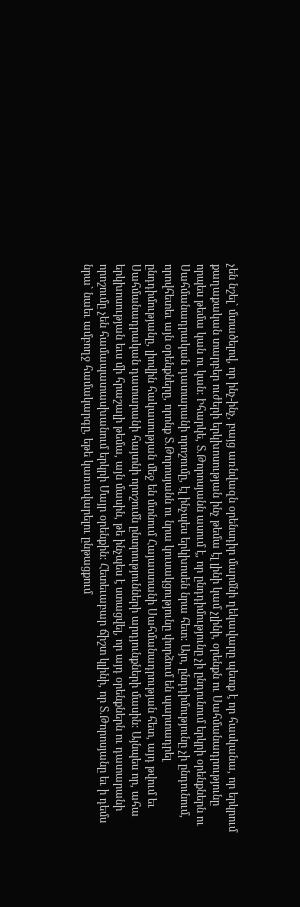չեն նշել` մտածելով, որ ինչ-ինչ, բայց առնվազն օրենսդիր մարմնի ղեկավարը պետք է որ հասկանա, որ երկրում քաղաքական տարբեր ուժերի երկխոսության ինչ թեմա էլ լինի կամ չլինի, օրենքն ու Սահմանադրությունը որպես թեմա կան ու կան: Իհարկե, Տ.Թորոսյանն ասում է, որ ընդդիմությունը չի ընդունում երկրի օրենքներն ու Սահմանադրական դատարանի որոշումը, էլ ինչպես երկխոսեն նրա հետ: Այո, ընդդիմությունը չի ընդունում, որովհետեւ այն օրենքները, որոնք Տ.Թորոսյանն ու նրա կուսակցությունը փորձում են պարտադրել ընդդիմությանը, լիովին հակասության մեջ են մտնում Հայաստանի Սահմանադրության հետ, այդ թվում եւ Սահմանադրական դատարանի հայտնի որոշումն ընտրությունների արդյունքների մասին: Այնպես որ, ահա երկխոսության եւս մի հրաշալի թեմա, այն մասին, թե ինչպես է ստացվել, որ այդ օրենքներն ու դատարանի որոշումը չեն համապատասխանում երկրի Մայր օրենքին: Հետեւաբար ճիշտ կլինի, որ Տ.Թորոսյանը եւ ի դեմս նրա` նաեւ ամբողջ համակարգը, եթե կառավարելու ընթացքում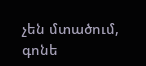չեն մտածում, գոնե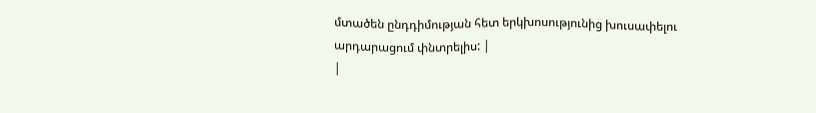մտածեն ընդդիմության հետ երկխոսությունից խուսափելու արդարացում փնտրելիս: |
|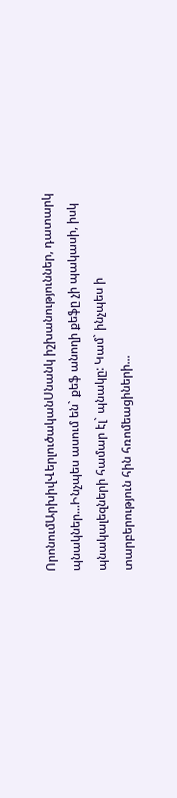ՈրոնումԱրխիվՎերլուծականՍնանկ իշխանություններ, դատարկ պնակներ...Ինչպես ասում են` քեֆ անողի քեֆը չի պակասի, իսկ պնակալեզների համար էլ` պնակը: Կամ` ինչպես ի տարբերություն հին հռոմեացիների...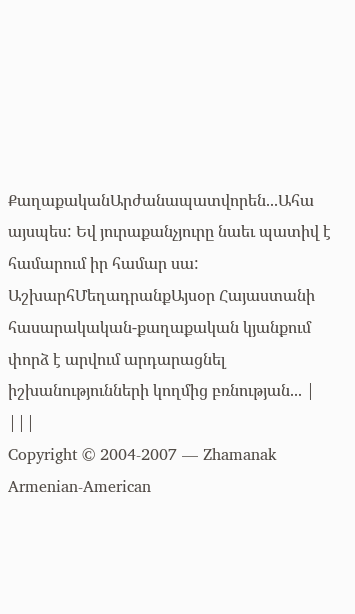ՔաղաքականԱրժանապատվորեն...Ահա այսպես: Եվ յուրաքանչյուրը նաեւ պատիվ է համարում իր համար սա: ԱշխարհՄեղադրանքԱյսօր Հայաստանի հասարակական-քաղաքական կյանքում փորձ է արվում արդարացնել իշխանությունների կողմից բռնության... |
|||
Copyright © 2004-2007 — Zhamanak Armenian-American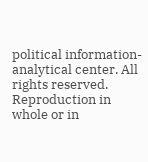political information-analytical center. All rights reserved. Reproduction in whole or in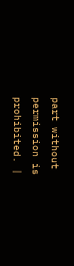part without permission is prohibited. |